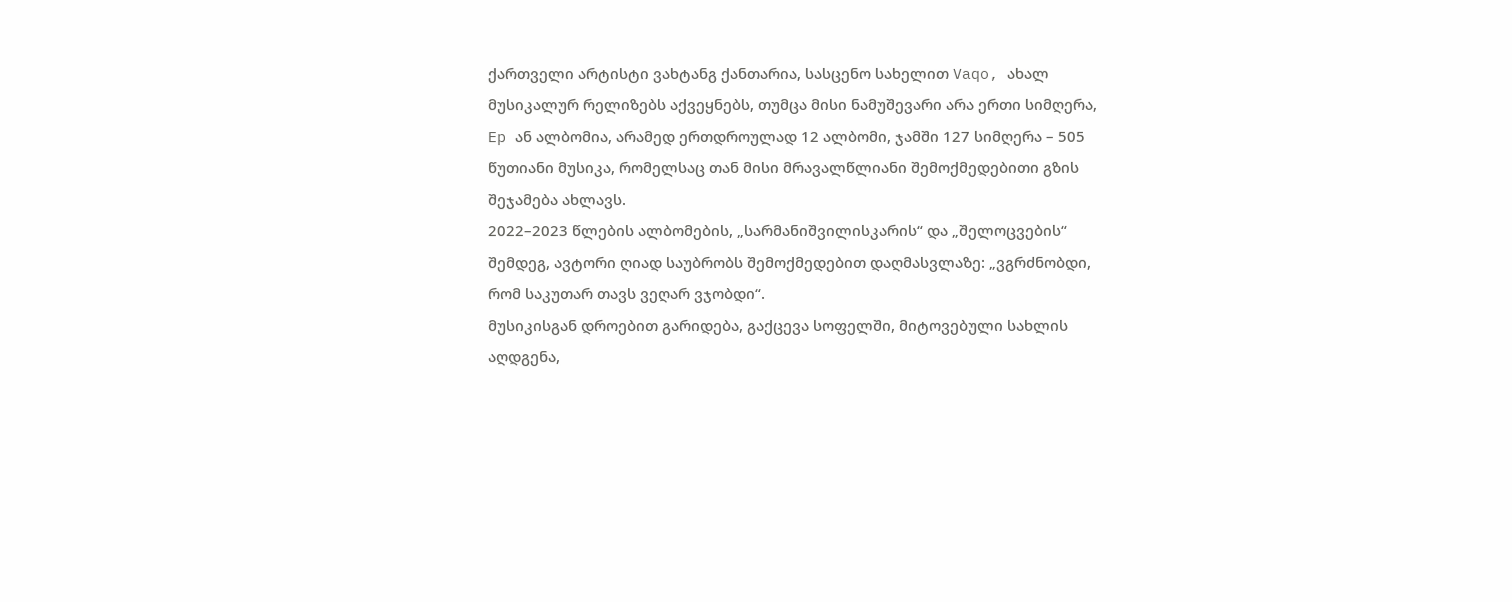ქართველი არტისტი ვახტანგ ქანთარია, სასცენო სახელით Vaqo, ახალ მუსიკალურ რელიზებს აქვეყნებს, თუმცა მისი ნამუშევარი არა ერთი სიმღერა, Ep ან ალბომია, არამედ ერთდროულად 12 ალბომი, ჯამში 127 სიმღერა – 505 წუთიანი მუსიკა, რომელსაც თან მისი მრავალწლიანი შემოქმედებითი გზის შეჯამება ახლავს.
2022–2023 წლების ალბომების, „სარმანიშვილისკარის“ და „შელოცვების“ შემდეგ, ავტორი ღიად საუბრობს შემოქმედებით დაღმასვლაზე: „ვგრძნობდი, რომ საკუთარ თავს ვეღარ ვჯობდი“.
მუსიკისგან დროებით გარიდება, გაქცევა სოფელში, მიტოვებული სახლის აღდგენა,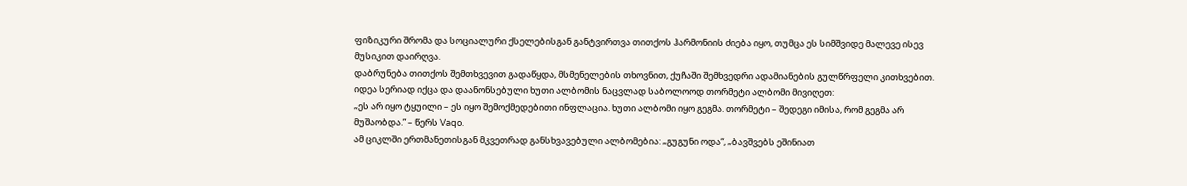ფიზიკური შრომა და სოციალური ქსელებისგან განტვირთვა თითქოს ჰარმონიის ძიება იყო, თუმცა ეს სიმშვიდე მალევე ისევ მუსიკით დაირღვა.
დაბრუნება თითქოს შემთხვევით გადაწყდა, მსმენელების თხოვნით, ქუჩაში შემხვედრი ადამიანების გულწრფელი კითხვებით. იდეა სერიად იქცა და დაანონსებული ხუთი ალბომის ნაცვლად საბოლოოდ თორმეტი ალბომი მივიღეთ:
„ეს არ იყო ტყუილი – ეს იყო შემოქმედებითი ინფლაცია. ხუთი ალბომი იყო გეგმა. თორმეტი – შედეგი იმისა, რომ გეგმა არ მუშაობდა.” – წერს Vaqo.
ამ ციკლში ერთმანეთისგან მკვეთრად განსხვავებული ალბომებია: „გუგუნი ოდა“, „ბავშვებს ეშინიათ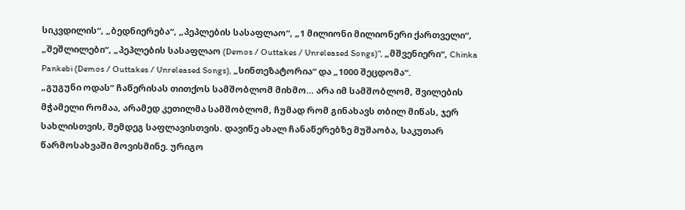სიკვდილის“, „ბედნიერება“, „პეპლების სასაფლაო“, „1 მილიონი მილიონერი ქართველი“, „შეშლილები“, „პეპლების სასაფლაო (Demos / Outtakes / Unreleased Songs)“, „მშვენიერი“, Chinka Pankebi (Demos / Outtakes / Unreleased Songs), „სინთეზატორია“ და „1000 შეცდომა“.
„გუგუნი ოდას” ჩაწერისას თითქოს სამშობლომ მიხმო… არა იმ სამშობლომ, შვილების მჭამელი რომაა, არამედ კეთილმა სამშობლომ, ჩუმად რომ გინახავს თბილ მიწას, ჯერ სახლისთვის, შემდეგ საფლავისთვის. დავიწე ახალ ჩანაწერებზე მუშაობა, საკუთარ წარმოსახვაში მოვისმინე. ურიგო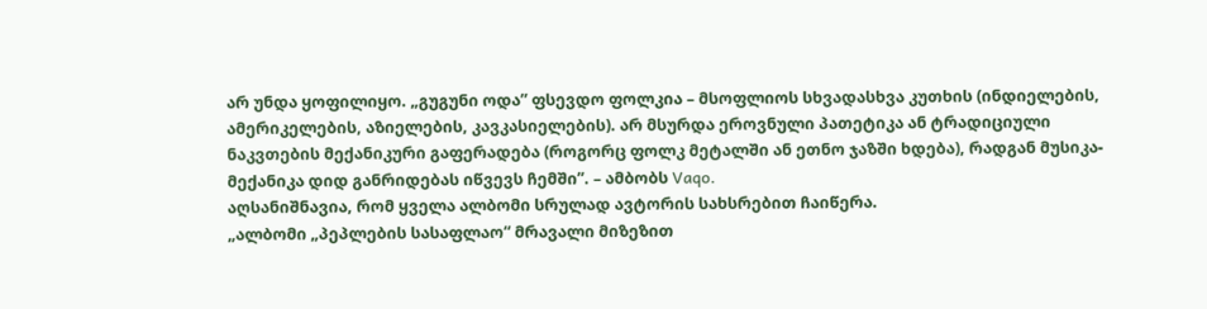არ უნდა ყოფილიყო. „გუგუნი ოდა” ფსევდო ფოლკია – მსოფლიოს სხვადასხვა კუთხის (ინდიელების, ამერიკელების, აზიელების, კავკასიელების). არ მსურდა ეროვნული პათეტიკა ან ტრადიციული ნაკვთების მექანიკური გაფერადება (როგორც ფოლკ მეტალში ან ეთნო ჯაზში ხდება), რადგან მუსიკა-მექანიკა დიდ განრიდებას იწვევს ჩემში”. – ამბობს Vaqo.
აღსანიშნავია, რომ ყველა ალბომი სრულად ავტორის სახსრებით ჩაიწერა.
„ალბომი „პეპლების სასაფლაო“ მრავალი მიზეზით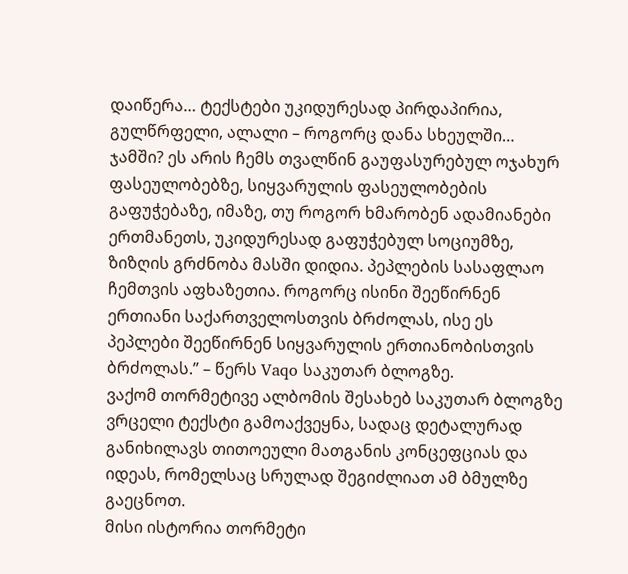დაიწერა… ტექსტები უკიდურესად პირდაპირია, გულწრფელი, ალალი – როგორც დანა სხეულში… ჯამში? ეს არის ჩემს თვალწინ გაუფასურებულ ოჯახურ ფასეულობებზე, სიყვარულის ფასეულობების გაფუჭებაზე, იმაზე, თუ როგორ ხმარობენ ადამიანები ერთმანეთს, უკიდურესად გაფუჭებულ სოციუმზე, ზიზღის გრძნობა მასში დიდია. პეპლების სასაფლაო ჩემთვის აფხაზეთია. როგორც ისინი შეეწირნენ ერთიანი საქართველოსთვის ბრძოლას, ისე ეს პეპლები შეეწირნენ სიყვარულის ერთიანობისთვის ბრძოლას.” – წერს Vaqo საკუთარ ბლოგზე.
ვაქომ თორმეტივე ალბომის შესახებ საკუთარ ბლოგზე ვრცელი ტექსტი გამოაქვეყნა, სადაც დეტალურად განიხილავს თითოეული მათგანის კონცეფციას და იდეას, რომელსაც სრულად შეგიძლიათ ამ ბმულზე გაეცნოთ.
მისი ისტორია თორმეტი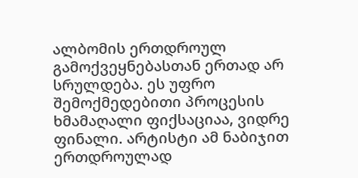ალბომის ერთდროულ გამოქვეყნებასთან ერთად არ სრულდება. ეს უფრო შემოქმედებითი პროცესის ხმამაღალი ფიქსაციაა, ვიდრე ფინალი. არტისტი ამ ნაბიჯით ერთდროულად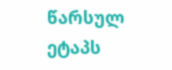წარსულ ეტაპს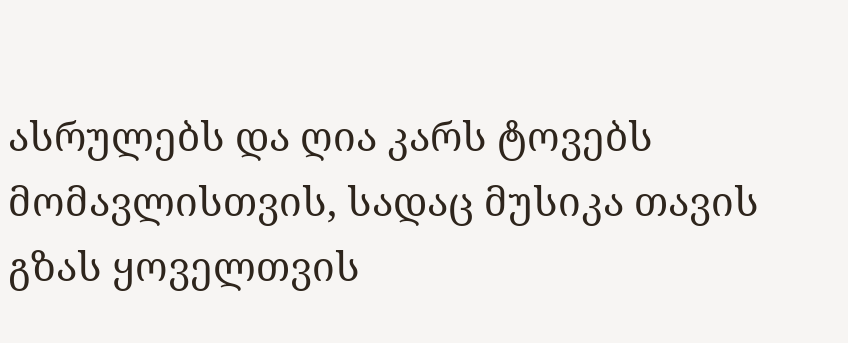ასრულებს და ღია კარს ტოვებს მომავლისთვის, სადაც მუსიკა თავის გზას ყოველთვის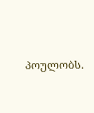პოულობს.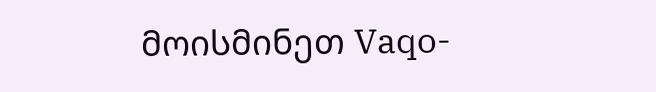მოისმინეთ Vaqo-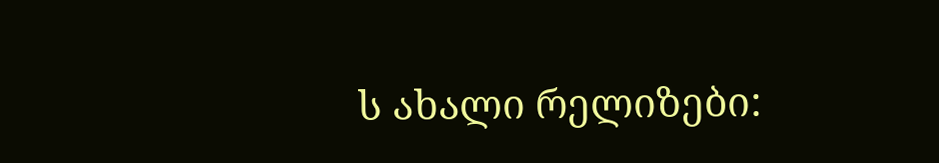ს ახალი რელიზები: